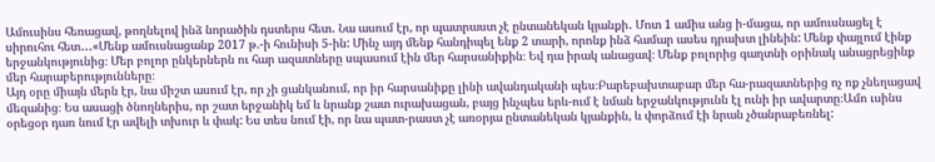Ամուսինս հեռացավ, թողնելով ինձ նորածին դստերս հետ․ Նա ասում էր, որ պատրաստ չէ ընտանեկան կյանքի․ Մոտ 1 ամիս անց ի-մացա, որ ամուսնացել է սիրուհու հետ․․․«Մենք ամուսնացանք 2017 թ.-ի հունիսի 5-ին: Մինչ այդ մենք հանդիպել ենք 2 տարի, որոնք ինձ համար ասես դրախտ լինեին: Մենք փայլում էինք երջանկությունից։ Մեր բոլոր ընկերներն ու հար ազատները սպասում էին մեր հարսանիքին։ Եվ դա իրակ անացավ։ Մենք բոլորից գաղտնի օրինակ անացրեցինք մեր հարաբերությունները։
Այդ օրը միայն մերն էր, նա միշտ ասում էր, որ չի ցանկանում, որ իր հարսանիքը լինի ավանդականի պես։Բարեբախտաբար մեր հա-րազատներից ոչ ոք չնեղացավ մեզանից։ Ես ասացի ծնողներիս, որ շատ երջանիկ եմ և նրանք շատ ուրախացան, բայց ինչպես երև-ում է նման երջանկությունն էլ ունի իր ավարտը։Ամո ւսինս օրեցօր դառ նում էր ավելի տխուր և փակ: Ես տես նում էի, որ նա պատ-րաստ չէ առօրյա ընտանեկան կյանքին, և փորձում էի նրան չծանրաբեռնել: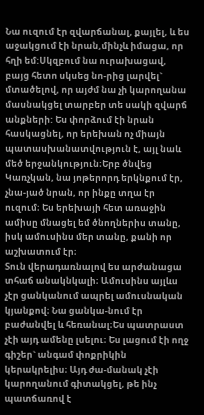Նա ուզում էր զվարճանալ, քայլել, և ես աջակցում էի նրան,մինչև իմացա, որ հղի եմ:Սկզբում նա ուրախացավ, բայց հետո սկսեց նո-րից լարվել` մտածելով, որ այժմ նա չի կարողանա մասնակցել տարբեր տե սակի զվարճ անքների: Ես փորձում էի նրան հասկացնել, որ երեխան ոչ միայն պատասխանատվություն է, այլ նաև մեծ երջանկություն։Երբ ծնվեց Կառչկան, նա յոթերորդ երկնքում էր, չնա-յած նրան, որ ինքը տղա էր ուզում։ Ես երեխայի հետ առաջին ամիսը մնացել եմ ծնողներիս տանը, իսկ ամուսինս մեր տանը, քանի որ աշխատում էր։
Տուն վերադառնալով ես արժանացա տհաճ անակնկալի։ Ամուսինս այլևս չէր ցանկանում ապրել ամուսնական կյանքով։ Նա ցանկա-նում էր բաժանվել և հեռանալ։Ես պատրաստ չէի այդ ամենը լսելու։ Ես լացում էի ողջ գիշեր` անգամ փոքրիկին կերակրելիս։ Այդ ժա-մանակ չէի կարողանում գիտակցել, թե ինչ պատճառով է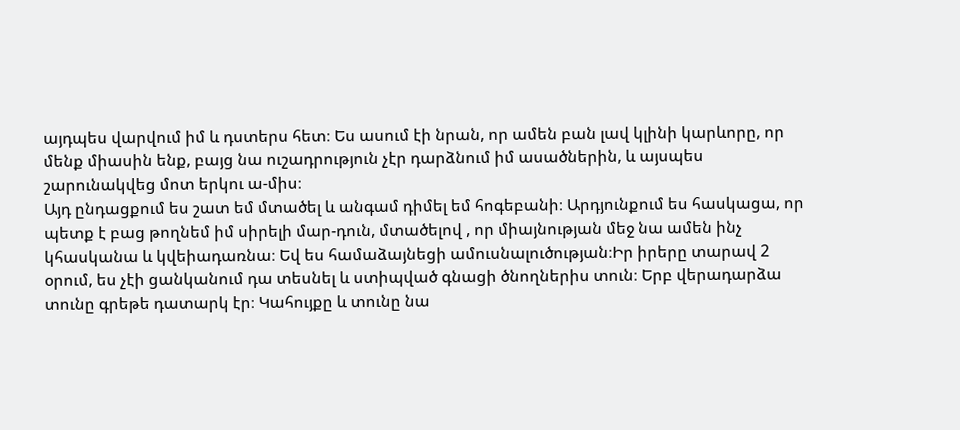այդպես վարվում իմ և դստերս հետ։ Ես ասում էի նրան, որ ամեն բան լավ կլինի կարևորը, որ մենք միասին ենք, բայց նա ուշադրություն չէր դարձնում իմ ասածներին, և այսպես շարունակվեց մոտ երկու ա-միս։
Այդ ընդացքում ես շատ եմ մտածել և անգամ դիմել եմ հոգեբանի։ Արդյունքում ես հասկացա, որ պետք է բաց թողնեմ իմ սիրելի մար-դուն, մտածելով , որ միայնության մեջ նա ամեն ինչ կհասկանա և կվեիադառնա։ Եվ ես համաձայնեցի ամուսնալուծության։Իր իրերը տարավ 2 օրում, ես չէի ցանկանում դա տեսնել և ստիպված գնացի ծնողներիս տուն։ Երբ վերադարձա տունը գրեթե դատարկ էր։ Կահույքը և տունը նա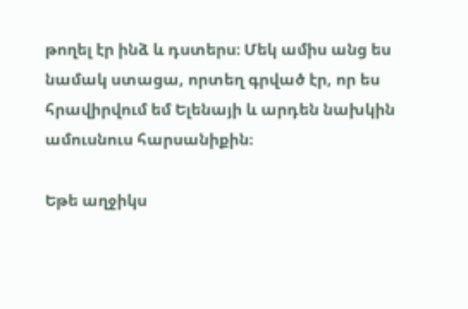թողել էր ինձ և դստերս։ Մեկ ամիս անց ես նամակ ստացա, որտեղ գրված էր, որ ես հրավիրվում եմ Ելենայի և արդեն նախկին ամուսնուս հարսանիքին։

Եթե աղջիկս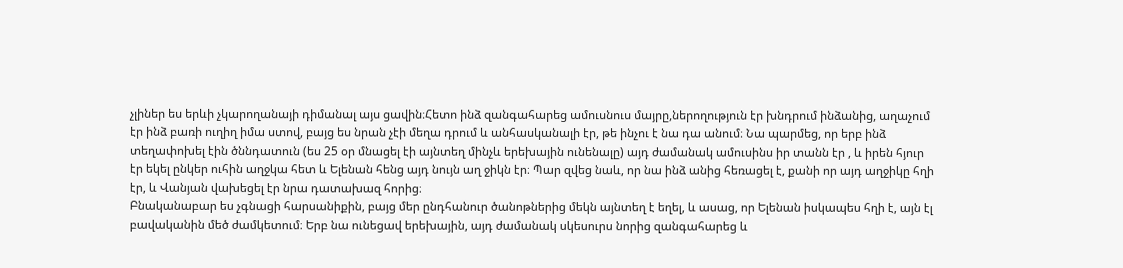չլիներ ես երևի չկարողանայի դիմանալ այս ցավին։Հետո ինձ զանգահարեց ամուսնուս մայրը,ներողություն էր խնդրում ինձանից, աղաչում էր ինձ բառի ուղիղ իմա ստով, բայց ես նրան չէի մեղա դրում և անհասկանալի էր, թե ինչու է նա դա անում։ Նա պարմեց, որ երբ ինձ տեղափոխել էին ծննդատուն (ես 25 օր մնացել էի այնտեղ մինչև երեխային ունենալը) այդ ժամանակ ամուսինս իր տանն էր , և իրեն հյուր էր եկել ընկեր ուհին աղջկա հետ և Ելենան հենց այդ նույն աղ ջիկն էր։ Պար զվեց նաև, որ նա ինձ անից հեռացել է, քանի որ այդ աղջիկը հղի էր, և Վանյան վախեցել էր նրա դատախազ հորից։
Բնականաբար ես չգնացի հարսանիքին, բայց մեր ընդհանուր ծանոթներից մեկն այնտեղ է եղել, և ասաց, որ Ելենան իսկապես հղի է, այն էլ բավականին մեծ ժամկետում։ Երբ նա ունեցավ երեխային, այդ ժամանակ սկեսուրս նորից զանգահարեց և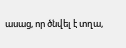ասաց, որ ծնվել է տղա,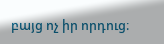բայց ոչ իր որդուց։